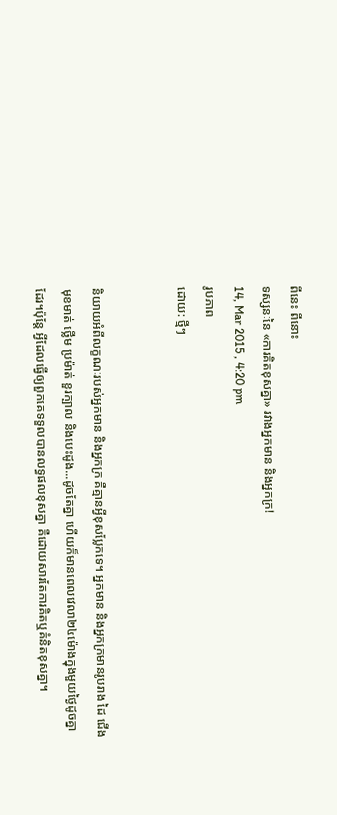ពីនេះ ពីនោះ
ទស្សនៈនៃ «ការគិតខុសគ្នា» រវាងអ្នកមាន និងអ្នកក្រ!
14, Mar 2015 , 4:20 pm
រូបភាព
ដោយ: ថ្មីៗ


និយាយអំពីលក្ខណៈរបស់អ្នកមាន និងអ្នកក្រ គឺគ្មានអ្វីខុសប្លែកទេ។ អ្នកមាន និងអ្នកក្រមានរូបរាង ដៃ ជើង មុខមាត់ ថ្លើម ប្រម៉ាត់ ខួរក្បាល និងបេះដូង...ដូចតែគ្នា ហើយក៏មានពេលវេលា២៤ម៉ោងក្នុងមួយថ្ងៃដូចគ្នាដែរ។ប៉ុន្តែ អ្វីដែលធ្វើឲ្យពួកគេទទួលបានលទ្ធផលខុសគ្នា គឺដោយសារតែការគិតឬគំនិតខុសគ្នា។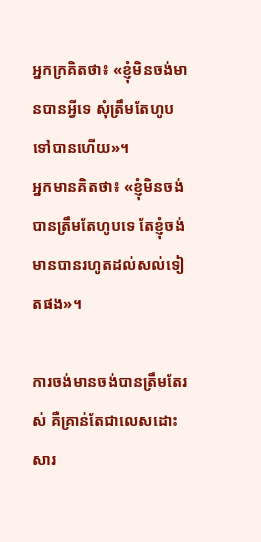អ្នកក្រគិតថា៖ «ខ្ញុំមិនចង់មានបានអ្វីទេ សុំត្រឹមតែហូបទៅបានហើយ»។
អ្នកមានគិតថា៖ «ខ្ញុំមិនចង់បានត្រឹមតែហូបទេ តែខ្ញុំចង់មានបានរហូតដល់សល់ទៀតផង»។

ការចង់មានចង់បានត្រឹមតែរស់ គឺគ្រាន់តែជាលេសដោះសារ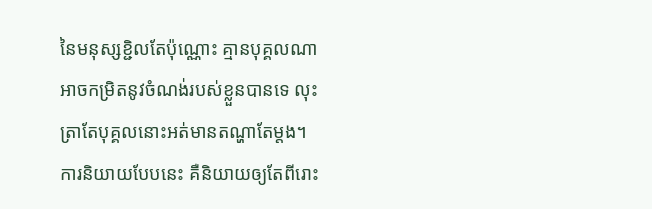នៃមនុស្សខ្ជិលតែប៉ុណ្ណោះ គ្មានបុគ្គលណាអាចកម្រិតនូវចំណង់របស់ខ្លួនបានទេ លុះត្រាតែបុគ្គលនោះអត់មានតណ្ហាតែម្តង។ ការនិយាយបែបនេះ គឺនិយាយឲ្យតែពីរោះ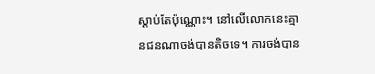ស្តាប់តែប៉ុណ្ណោះ។ នៅលើលោកនេះគ្មានជនណាចង់បានតិចទេ។ ការចង់បាន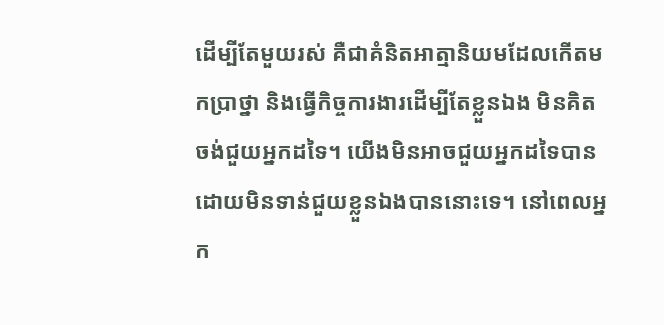ដើម្បីតែមួយរស់ គឺជាគំនិតអាត្មានិយមដែលកើតមកប្រាថ្នា និងធ្វើកិច្ចការងារដើម្បីតែខ្លួនឯង មិនគិតចង់ជួយអ្នកដទៃ។ យើងមិនអាចជួយអ្នកដទៃបានដោយមិនទាន់ជួយខ្លួនឯងបាននោះទេ។ នៅពេលអ្នក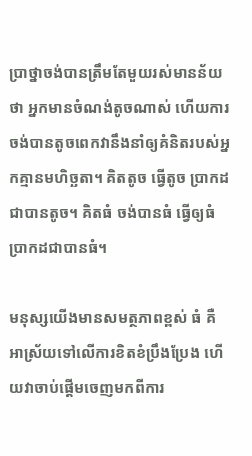ប្រាថ្នាចង់បានត្រឹមតែមួយរស់មានន័យថា អ្នកមានចំណង់តូចណាស់ ហើយការចង់បានតូចពេកវានឹងនាំឲ្យគំនិតរបស់អ្នកគ្មានមហិច្ឆតា។ គិតតូច ធ្វើតូច ប្រាកដជាបានតូច។ គិតធំ ចង់បានធំ ធ្វើឲ្យធំ ប្រាកដជាបានធំ។

មនុស្សយើងមានសមត្ថភាពខ្ពស់ ធំ គឺអាស្រ័យទៅលើការខិតខំប្រឹងប្រែង ហើយវាចាប់ផ្តើមចេញមកពីការ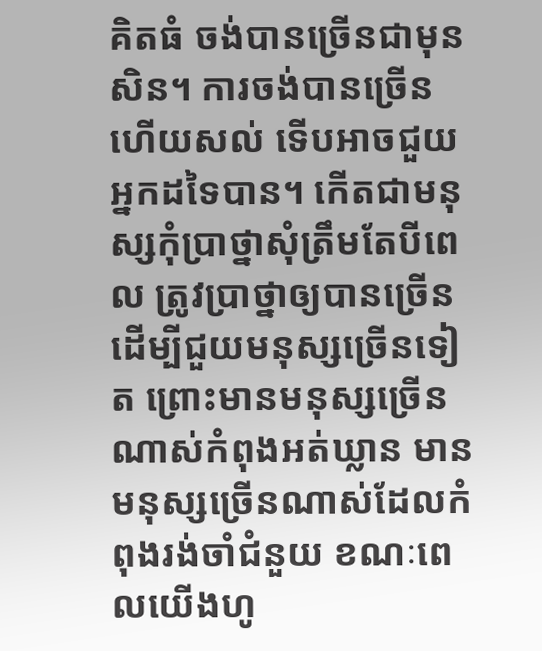គិតធំ ចង់បានច្រើនជាមុនសិន។ ការចង់បានច្រើនហើយសល់ ទើបអាចជួយអ្នកដទៃបាន។ កើតជាមនុស្សកុំប្រាថ្នាសុំត្រឹមតែបីពេល ត្រូវប្រាថ្នាឲ្យបានច្រើន ដើម្បីជួយមនុស្សច្រើនទៀត ព្រោះមានមនុស្សច្រើនណាស់កំពុងអត់ឃ្លាន មានមនុស្សច្រើនណាស់ដែលកំពុងរង់ចាំជំនួយ ខណៈពេលយើងហូ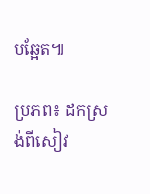បឆ្អែត៕

ប្រភព៖ ដកស្រង់ពីសៀវ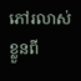ភៅរលាស់ខ្លួនពី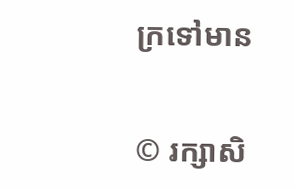ក្រទៅមាន


© រក្សាសិ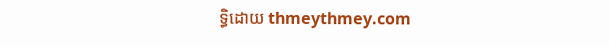ទ្ធិដោយ thmeythmey.com